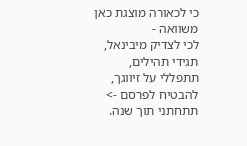כי לכאורה מוצגת כאן משוואה -
לכי לצדיק מיבינאל, תגידי תהילים, תתפללי על זיווגך, להבטיח לפרסם -> תתחתני תוך שנה.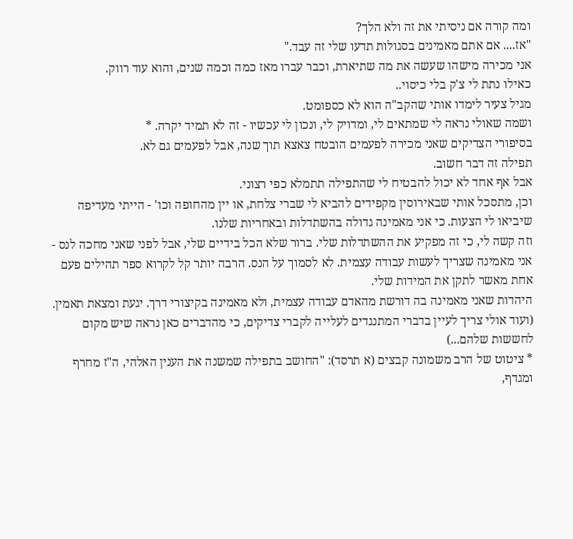ומה קורה אם ניסיתי את זה ולא הלך?
"אז.... אם אתם מאמינים בסגולות תדעו שלי זה עבד."
אני מכירה מישהו שעשה את מה שתיארת, וכבר עברו מאז כמה וכמה שנים, והוא עוד רווק.
כאילו נתת לי צ'ק בלי כיסוי..
מגיל צעיר לימדו אותי שהקב"ה הוא לא כספומט.
ושמה שאולי נראה לי שמתאים לי, ומדויק לי, ונכון לי עכשיו - זה לא תמיד יקרה. *
בסיפורי הצדיקים שאני מכירה לפעמים הובטח צאצא תוך שנה, אבל לפעמים גם לא.
תפילה זה דבר חשוב.
אבל אף אחד לא יכול להבטיח לי שהתפילה תתמלא כפי רצוני.
וכן, מתסכל אותי שבאירוסין מקפידים להביא לי שברי צלחת, או יין מהחופה וכו' - הייתי מעדיפה שיביאו לי הצעות. כי אני מאמינה גדולה בהשתדלות ובאחריות שלנו.
וזה קשה לי, כי זה מפקיע את ההשתדלות שלי. ברור שלא הכל בידיים שלי, אבל לפני שאני מחכה לנס - אני מאמינה שצריך לעשות עבודה עצמית. לא לסמוך על הנס. הרבה יותר קל לקרוא ספר תהילים פעם אחת מאשר לתקן את המידות שלי.
היהדות שאני מאמינה בה דורשת מהאדם עבודה עצמית, ולא מאמינה בקיצורי דרך. יגעת ומצאת תאמין.
(ועוד אולי צריך לעיין בדברי המתנגדים לעלייה לקברי צדיקים, כי מהדברים כאן נראה שיש מקום לחששות שלהם...)
* ציטוט של הרב משמונה קבצים (א תרסד): "החושב בתפילה שמשנה את הענין האלהי, ה"ז מחרף ומגדף,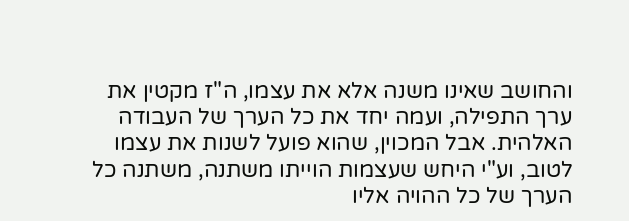והחושב שאינו משנה אלא את עצמו, ה"ז מקטין את ערך התפילה, ועמה יחד את כל הערך של העבודה האלהית. אבל המכוין, שהוא פועל לשנות את עצמו לטוב, וע"י היחש שעצמות הוייתו משתנה, משתנה כל הערך של כל ההויה אליו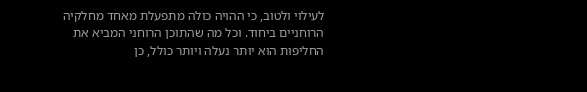לעילוי ולטוב, כי ההויה כולה מתפעלת מאחד מחלקיה הרוחניים ביחוד. וכל מה שהתוכן הרוחני המביא את החליפות הוא יותר נעלה ויותר כולל, כן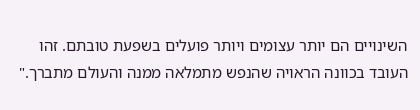השינויים הם יותר עצומים ויותר פועלים בשפעת טובתם. זהו העובד בכוונה הראויה שהנפש מתמלאה ממנה והעולם מתברך."